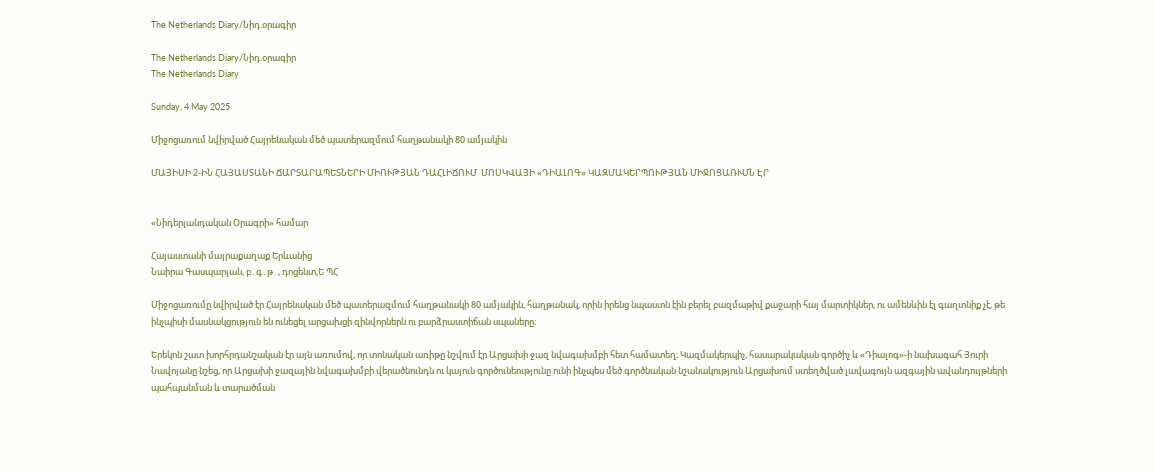The Netherlands Diary/Նիդ.օրագիր

The Netherlands Diary/Նիդ.օրագիր
The Netherlands Diary

Sunday, 4 May 2025

Միջոցառում նվիրված Հայրենական մեծ պատերազմում հաղթանակի 80 ամյակին

ՄԱՅԻՍԻ 2-ԻՆ ՀԱՅԱՍՏԱՆԻ ՃԱՐՏԱՐԱՊԵՏՆԵՐԻ ՄԻՈՒԹՅԱՆ ԴԱՀԼԻՃՈՒՄ  ՄՈՍԿՎԱՅԻ «ԴԻԱԼՈԳ» ԿԱԶՄԱԿԵՐՊՈՒԹՅԱՆ ՄԻՋՈՑԱՌՒՄՆ ԷՐ


«Նիդերլանդական Օրագրի» համար

Հայաստանի մայրաքաղաք Երևանից
Նաիրա Գասպարյան, բ․գ․թ․, դոցենտ,Ե ՊՀ

Միջոցառումը նվիրված էր Հայրենական մեծ պատերազմում հաղթանակի 80 ամյակին, հաղթանակ, որին իրենց նպաստն էին բերել բազմաթիվ քաջարի հայ մարտիկներ, ու ամենևին էլ գաղտնիք չէ, թե ինչպիսի մասնակցություն են ունեցել արցախցի զինվորներն ու բարձրաստիճան սպաները։

Երեկոն շատ խորհրդանշական էր այն առումով, որ տոնական առիթը նշվում էր Արցախի ջազ նվագախմբի հետ համատեղ։ Կազմակերպիչ, հասարակական գործիչ և «Դիալոգ»-ի նախագահ Յուրի Նավոյանը նշեց, որ Արցախի ջազային նվագախմբի վերածնունդն ու կայուն գործունեությունը ունի ինչպես մեծ գործնական նշանակություն Արցախում ստեղծված լավագույն ազգային ավանդույթների պահպանման և տարածման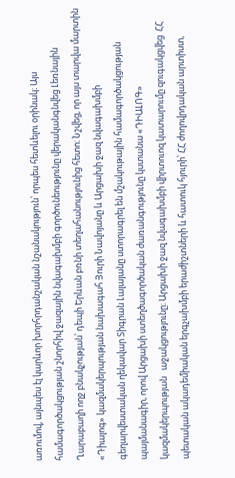առումով, այնպես էլ կարևոր խորհրդանշական նշանակություն՝ որպես հետևելու օրինակ։ Այս համագործակցության շնորհիվ ջազային նվագախմբի գործունեությունը վերականգնվեց Լեռնային Ղարաբաղի ողջ բնակչության՝ դեպի Երևան բռնի տեղահանությունից հետո։ Նշվեց, որ այս տարվա մարտին «Դիալոգ» կազմակերպության նախագահ Յուրի Նավոյանը և Արցախի ջազ նվագախմբի գեղարվեստական ղեկավար Տիգրան Լալայանը ստորագրել են մշակութային համագործակցության պայմանագիր, որով Արցախի ստեղծագործական ժառանգությունը կստանա «ԴԻԱԼՈԳ» կազմակերպության   աջակցությունը։ Արցախի ջազ նվագախմբի վիրտուոզ կատարումը զուգակցվեց  ՀՀ պետական ակադեմիական երգչախմբի երաժիշտների և հատուկ հյուրի՝ ՀՀ ժողովրդական արտիստ,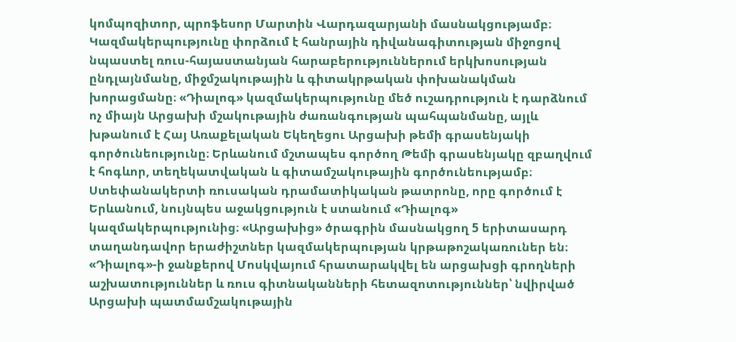կոմպոզիտոր, պրոֆեսոր Մարտին Վարդազարյանի մասնակցությամբ։ Կազմակերպությունը փորձում է հանրային դիվանագիտության միջոցով նպաստել ռուս-հայաստանյան հարաբերություններում երկխոսության ընդլայնմանը, միջմշակութային և գիտակրթական փոխանակման խորացմանը։ «Դիալոգ» կազմակերպությունը մեծ ուշադրություն է դարձնում ոչ միայն Արցախի մշակութային ժառանգության պահպանմանը, այլև խթանում է Հայ Առաքելական Եկեղեցու Արցախի թեմի գրասենյակի գործունեությունը։ Երևանում մշտապես գործող Թեմի գրասենյակը զբաղվում է հոգևոր, տեղեկատվական և գիտամշակութային գործունեությամբ։ Ստեփանակերտի ռուսական դրամատիկական թատրոնը, որը գործում է Երևանում, նույնպես աջակցություն է ստանում «Դիալոգ» կազմակերպությունից։ «Արցախից» ծրագրին մասնակցող 5 երիտասարդ տաղանդավոր երաժիշտներ կազմակերպության կրթաթոշակառուներ են։ «Դիալոգ»-ի ջանքերով Մոսկվայում հրատարակվել են արցախցի գրողների աշխատություններ և ռուս գիտնականների հետազոտություններ՝ նվիրված Արցախի պատմամշակութային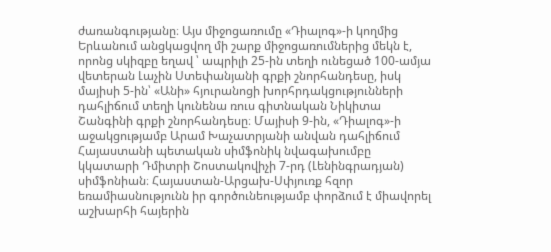ժառանգությանը։ Այս միջոցառումը «Դիալոգ»-ի կողմից Երևանում անցկացվող մի շարք միջոցառումներից մեկն է, որոնց սկիզբը եղավ ՝ ապրիլի 25-ին տեղի ունեցած 100-ամյա վետերան Լաչին Ստեփանյանի գրքի շնորհանդեսը, իսկ մայիսի 5-ին՝ «Անի» հյուրանոցի խորհրդակցությունների դահլիճում տեղի կունենա ռուս գիտնական Նիկիտա Շանգինի գրքի շնորհանդեսը։ Մայիսի 9-ին, «Դիալոգ»-ի աջակցությամբ Արամ Խաչատրյանի անվան դահլիճում Հայաստանի պետական սիմֆոնիկ նվագախումբը կկատարի Դմիտրի Շոստակովիչի 7-րդ (Լենինգրադյան) սիմֆոնիան։ Հայաստան-Արցախ-Սփյուռք հզոր եռամիասնությունն իր գործունեությամբ փորձում է միավորել աշխարհի հայերին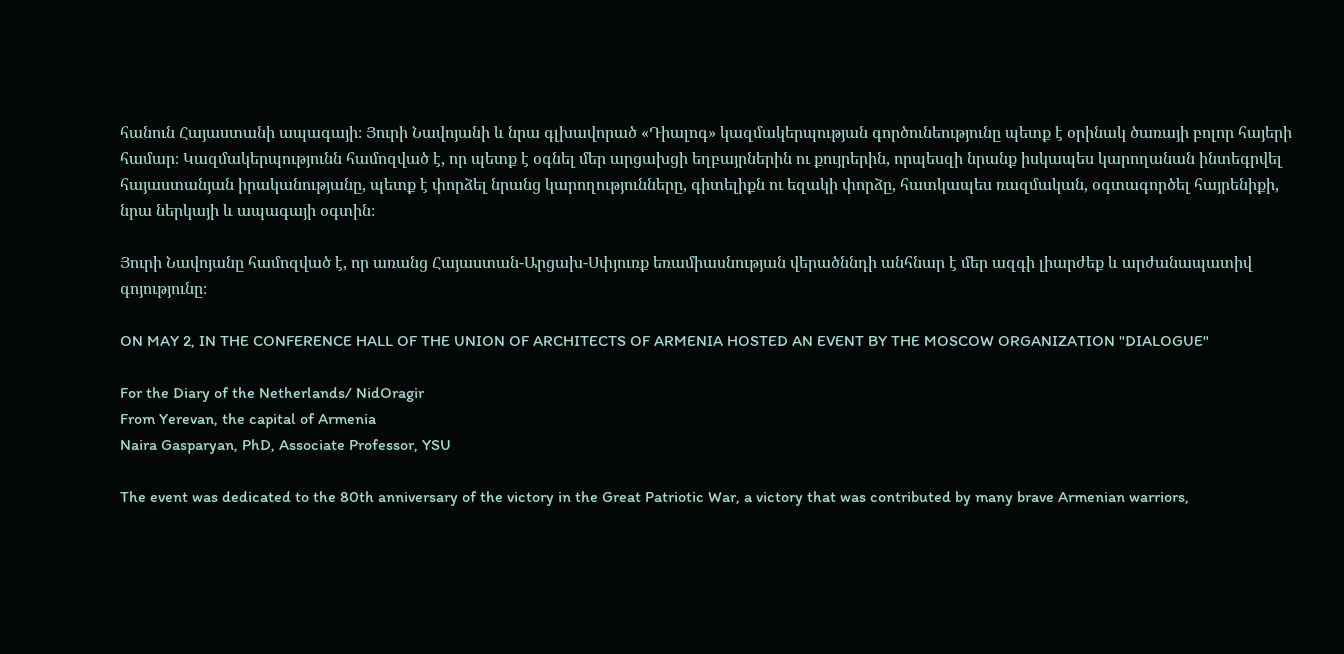հանուն Հայաստանի ապագայի։ Յուրի Նավոյանի և նրա գլխավորած «Դիալոգ» կազմակերպության գործունեությունը պետք է օրինակ ծառայի բոլոր հայերի համար։ Կազմակերպությունն համոզված է, որ պետք է օգնել մեր արցախցի եղբայրներին ու քույրերին, որպեսզի նրանք իսկապես կարողանան ինտեգրվել հայաստանյան իրականությանը, պետք է փորձել նրանց կարողությունները, գիտելիքն ու եզակի փորձը, հատկապես ռազմական, օգտագործել հայրենիքի, նրա ներկայի և ապագայի օգտին։

Յուրի Նավոյանը համոզված է, որ առանց Հայաստան-Արցախ-Սփյուռք եռամիասնության վերածննդի անհնար է մեր ազգի լիարժեք և արժանապատիվ գոյությունը։

ON MAY 2, IN THE CONFERENCE HALL OF THE UNION OF ARCHITECTS OF ARMENIA HOSTED AN EVENT BY THE MOSCOW ORGANIZATION "DIALOGUE"

For the Diary of the Netherlands/ NidOragir
From Yerevan, the capital of Armenia
Naira Gasparyan, PhD, Associate Professor, YSU

The event was dedicated to the 80th anniversary of the victory in the Great Patriotic War, a victory that was contributed by many brave Armenian warriors,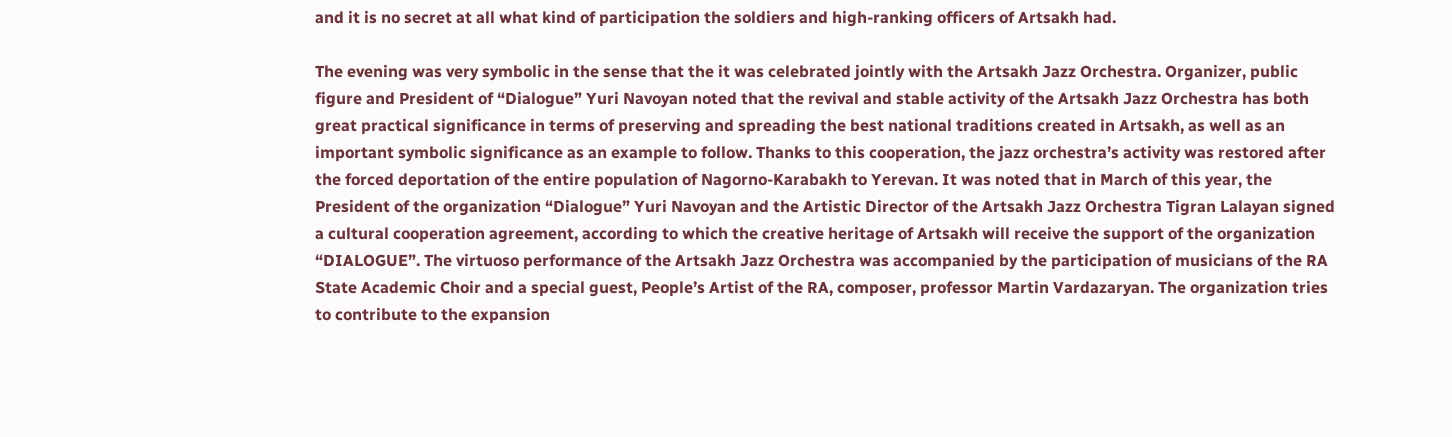and it is no secret at all what kind of participation the soldiers and high-ranking officers of Artsakh had.

The evening was very symbolic in the sense that the it was celebrated jointly with the Artsakh Jazz Orchestra. Organizer, public figure and President of “Dialogue” Yuri Navoyan noted that the revival and stable activity of the Artsakh Jazz Orchestra has both great practical significance in terms of preserving and spreading the best national traditions created in Artsakh, as well as an important symbolic significance as an example to follow. Thanks to this cooperation, the jazz orchestra’s activity was restored after the forced deportation of the entire population of Nagorno-Karabakh to Yerevan. It was noted that in March of this year, the President of the organization “Dialogue” Yuri Navoyan and the Artistic Director of the Artsakh Jazz Orchestra Tigran Lalayan signed a cultural cooperation agreement, according to which the creative heritage of Artsakh will receive the support of the organization “DIALOGUE”. The virtuoso performance of the Artsakh Jazz Orchestra was accompanied by the participation of musicians of the RA State Academic Choir and a special guest, People’s Artist of the RA, composer, professor Martin Vardazaryan. The organization tries to contribute to the expansion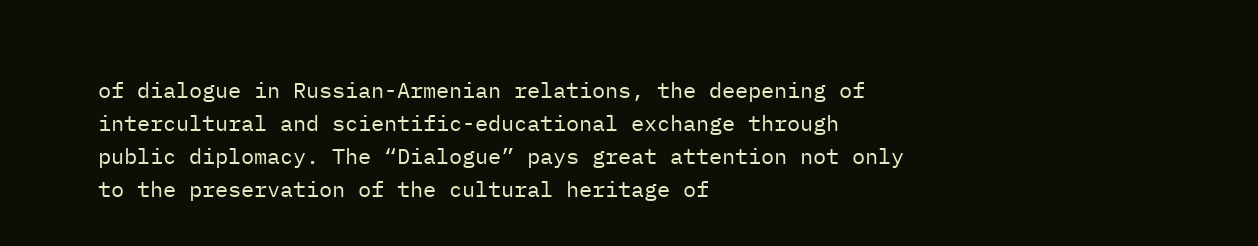of dialogue in Russian-Armenian relations, the deepening of intercultural and scientific-educational exchange through public diplomacy. The “Dialogue” pays great attention not only to the preservation of the cultural heritage of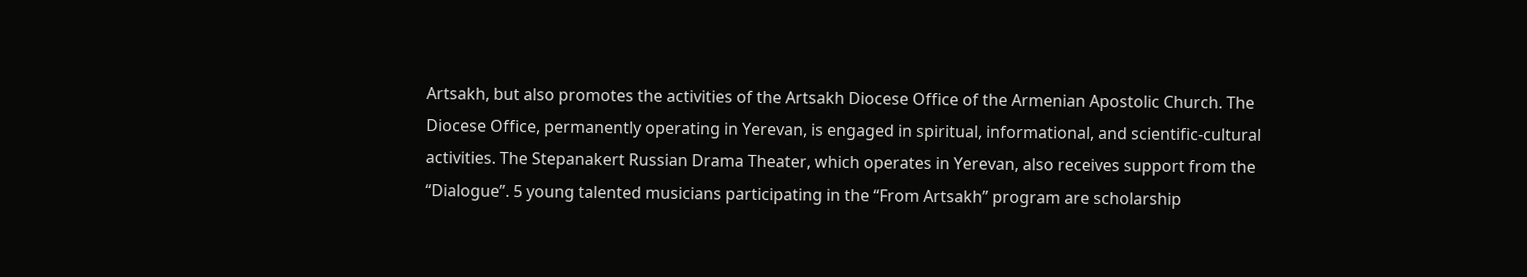Artsakh, but also promotes the activities of the Artsakh Diocese Office of the Armenian Apostolic Church. The Diocese Office, permanently operating in Yerevan, is engaged in spiritual, informational, and scientific-cultural activities. The Stepanakert Russian Drama Theater, which operates in Yerevan, also receives support from the “Dialogue”. 5 young talented musicians participating in the “From Artsakh” program are scholarship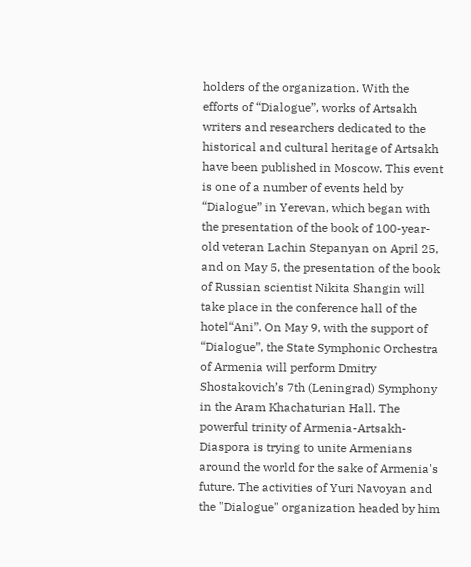holders of the organization. With the efforts of “Dialogue”, works of Artsakh writers and researchers dedicated to the historical and cultural heritage of Artsakh have been published in Moscow. This event is one of a number of events held by “Dialogue” in Yerevan, which began with the presentation of the book of 100-year-old veteran Lachin Stepanyan on April 25, and on May 5, the presentation of the book of Russian scientist Nikita Shangin will take place in the conference hall of the hotel“Ani”. On May 9, with the support of “Dialogue”, the State Symphonic Orchestra of Armenia will perform Dmitry Shostakovich’s 7th (Leningrad) Symphony in the Aram Khachaturian Hall. The powerful trinity of Armenia-Artsakh-Diaspora is trying to unite Armenians around the world for the sake of Armenia's future. The activities of Yuri Navoyan and the "Dialogue" organization headed by him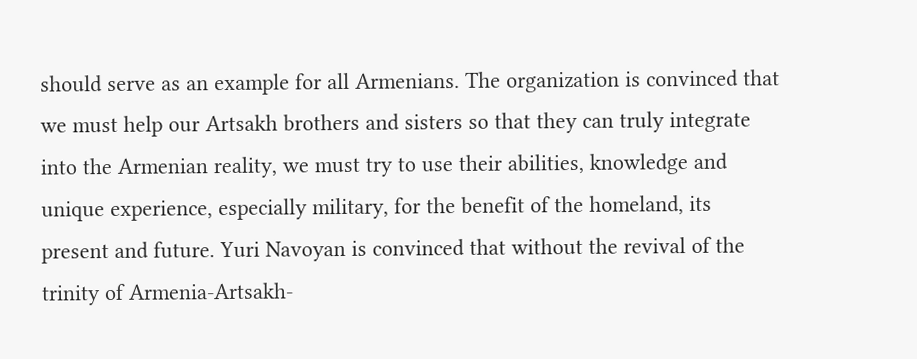should serve as an example for all Armenians. The organization is convinced that we must help our Artsakh brothers and sisters so that they can truly integrate into the Armenian reality, we must try to use their abilities, knowledge and unique experience, especially military, for the benefit of the homeland, its present and future. Yuri Navoyan is convinced that without the revival of the trinity of Armenia-Artsakh-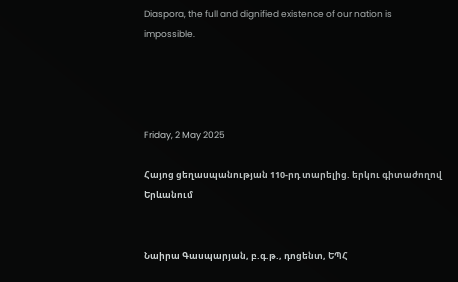Diaspora, the full and dignified existence of our nation is impossible.




Friday, 2 May 2025

Հայոց ցեղասպանության 110-րդ տարելից. երկու գիտաժողով Երևանում


Նաիրա Գասպարյան, բ.գ.թ., դոցենտ, ԵՊՀ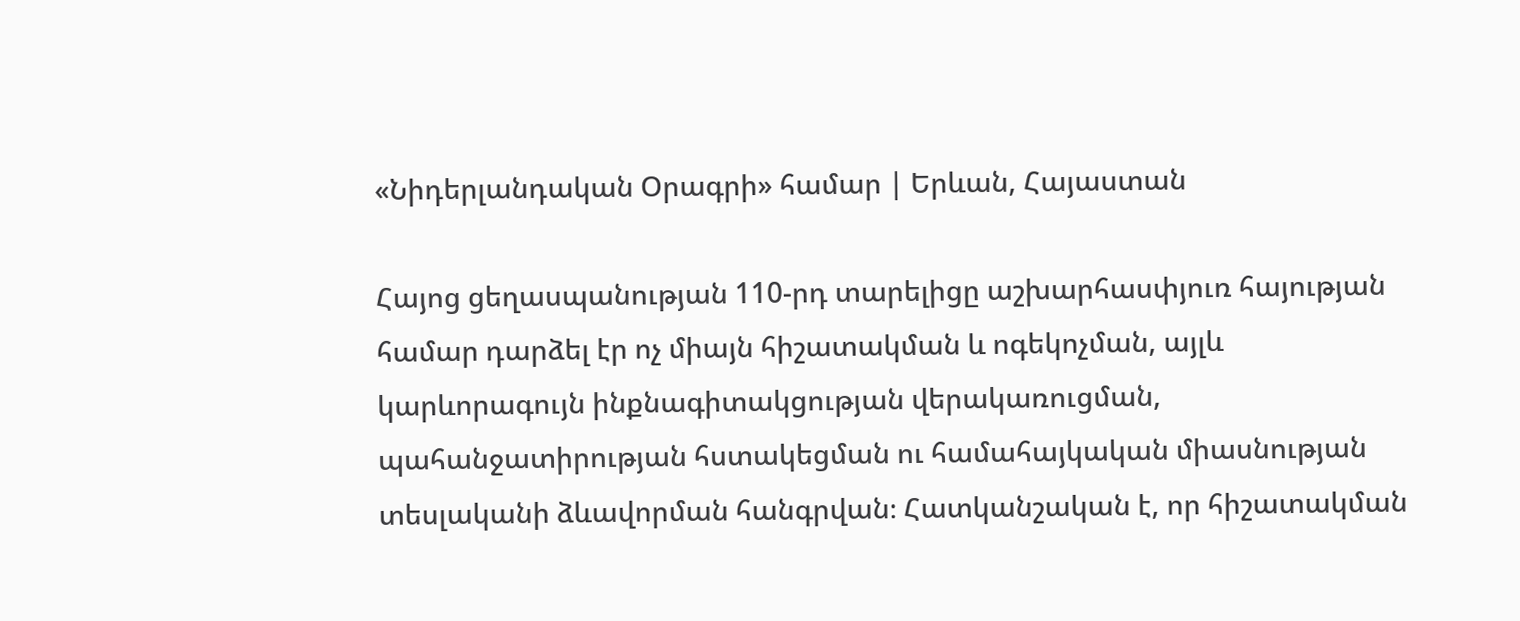«Նիդերլանդական Օրագրի» համար | Երևան, Հայաստան

Հայոց ցեղասպանության 110-րդ տարելիցը աշխարհասփյուռ հայության համար դարձել էր ոչ միայն հիշատակման և ոգեկոչման, այլև կարևորագույն ինքնագիտակցության վերակառուցման, պահանջատիրության հստակեցման ու համահայկական միասնության տեսլականի ձևավորման հանգրվան։ Հատկանշական է, որ հիշատակման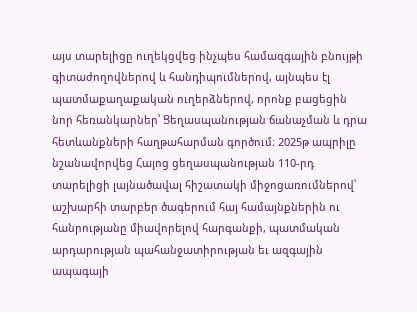այս տարելիցը ուղեկցվեց ինչպես համազգային բնույթի գիտաժողովներով և հանդիպումներով, այնպես էլ պատմաքաղաքական ուղերձներով, որոնք բացեցին նոր հեռանկարներ՝ Ցեղասպանության ճանաչման և դրա հետևանքների հաղթահարման գործում։ 2025թ ապրիլը նշանավորվեց Հայոց ցեղասպանության 110-րդ տարելիցի լայնածավալ հիշատակի միջոցառումներով՝ աշխարհի տարբեր ծագերում հայ համայնքներին ու հանրությանը միավորելով հարգանքի, պատմական արդարության պահանջատիրության եւ ազգային ապագայի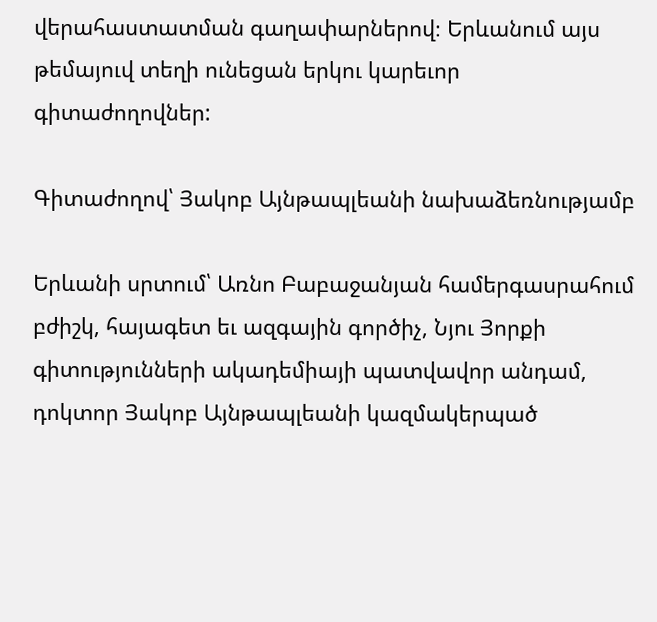վերահաստատման գաղափարներով։ Երևանում այս թեմայուվ տեղի ունեցան երկու կարեւոր գիտաժողովներ:

Գիտաժողով՝ Յակոբ Այնթապլեանի նախաձեռնությամբ

Երևանի սրտում՝ Առնո Բաբաջանյան համերգասրահում բժիշկ, հայագետ եւ ազգային գործիչ, Նյու Յորքի գիտությունների ակադեմիայի պատվավոր անդամ, դոկտոր Յակոբ Այնթապլեանի կազմակերպած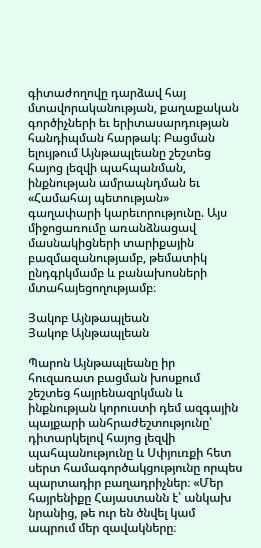գիտաժողովը դարձավ հայ մտավորականության, քաղաքական գործիչների եւ երիտասարդության հանդիպման հարթակ։ Բացման ելույթում Այնթապլեանը շեշտեց հայոց լեզվի պահպանման, ինքնության ամրապնդման եւ «Համահայ պետության» գաղափարի կարեւորությունը. Այս միջոցառումը առանձնացավ մասնակիցների տարիքային բազմազանությամբ, թեմատիկ ընդգրկմամբ և բանախոսների մտահայեցողությամբ։

Յակոբ Այնթապլեան
Յակոբ Այնթապլեան

Պարոն Այնթապլեանը իր հուզառատ բացման խոսքում շեշտեց հայրենազրկման և ինքնության կորուստի դեմ ազգային պայքարի անհրաժեշտությունը՝ դիտարկելով հայոց լեզվի պահպանությունը և Սփյուռքի հետ սերտ համագործակցությունը որպես պարտադիր բաղադրիչներ։ «Մեր հայրենիքը Հայաստանն է՝ անկախ նրանից, թե ուր են ծնվել կամ ապրում մեր զավակները։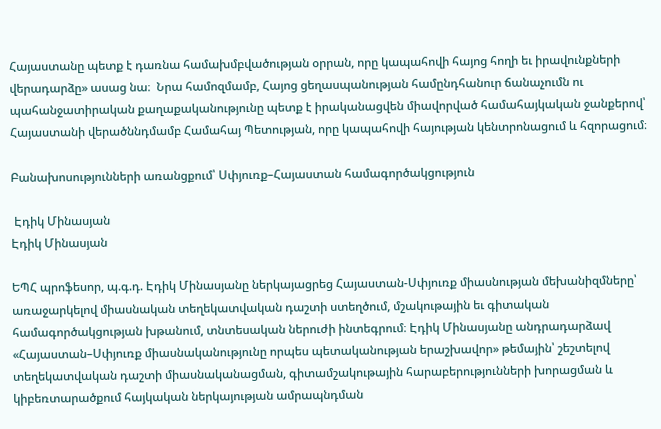Հայաստանը պետք է դառնա համախմբվածության օրրան, որը կապահովի հայոց հողի եւ իրավունքների վերադարձը» ասաց նա։  Նրա համոզմամբ, Հայոց ցեղասպանության համընդհանուր ճանաչումն ու պահանջատիրական քաղաքականությունը պետք է իրականացվեն միավորված համահայկական ջանքերով՝ Հայաստանի վերածննդմամբ Համահայ Պետության, որը կապահովի հայության կենտրոնացում և հզորացում։

Բանախոսությունների առանցքում՝ Սփյուռք–Հայաստան համագործակցություն

 Էդիկ Մինասյան
Էդիկ Մինասյան

ԵՊՀ պրոֆեսոր, պ.գ.դ. Էդիկ Մինասյանը ներկայացրեց Հայաստան-Սփյուռք միասնության մեխանիզմները՝ առաջարկելով միասնական տեղեկատվական դաշտի ստեղծում, մշակութային եւ գիտական համագործակցության խթանում, տնտեսական ներուժի ինտեգրում։ Էդիկ Մինասյանը անդրադարձավ «Հայաստան–Սփյուռք միասնականությունը որպես պետականության երաշխավոր» թեմային՝ շեշտելով տեղեկատվական դաշտի միասնականացման, գիտամշակութային հարաբերությունների խորացման և կիբեռտարածքում հայկական ներկայության ամրապնդման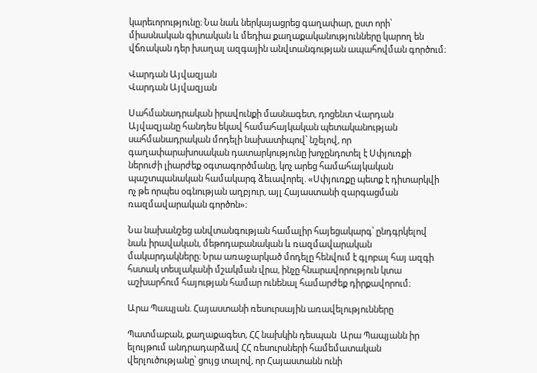կարեւորությունը։ Նա նաև ներկայացրեց գաղափար, ըստ որի՝ միասնական գիտական և մեդիա քաղաքականությունները կարող են վճռական դեր խաղալ ազգային անվտանգության ապահովման գործում։

Վարդան Այվազյան
Վարդան Այվազյան

Սահմանադրական իրավունքի մասնագետ, դոցենտ Վարդան Այվազյանը հանդես եկավ համահայկական պետականության սահմանադրական մոդելի նախատիպով՝ նշելով, որ գաղափարախոսական դատարկությունը խոչընդոտել է Սփյուռքի ներուժի լիարժեք օգտագործմանը, կոչ արեց համահայկական պաշտպանական համակարգ ձեւավորել. «Սփյուռքը պետք է դիտարկվի ոչ թե որպես օգնության աղբյուր, այլ Հայաստանի զարգացման ռազմավարական գործոն»։

Նա նախանշեց անվտանգության համալիր հայեցակարգ՝ ընդգրկելով նաև իրավական, մեթոդաբանական և ռազմավարական մակարդակները։ Նրա առաջարկած մոդելը հենվում է գլոբալ հայ ազգի հստակ տեսլականի մշակման վրա, ինչը հնարավորություն կտա աշխարհում հայության համար ունենալ համարժեք դիրքավորում։

Արա Պապյան. Հայաստանի ռեսուրսային առավելությունները

Պատմաբան, քաղաքագետ, ՀՀ նախկին դեսպան  Արա Պապյանն իր ելույթում անդրադարձավ ՀՀ ռեսուրսների համեմատական վերլուծությանը՝ ցույց տալով, որ Հայաստանն ունի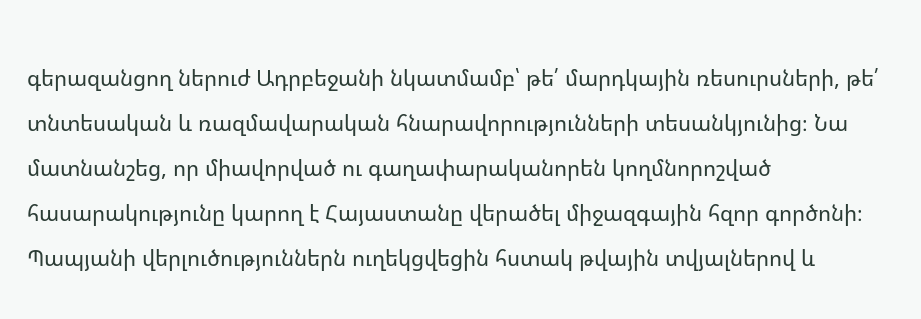գերազանցող ներուժ Ադրբեջանի նկատմամբ՝ թե՛ մարդկային ռեսուրսների, թե՛ տնտեսական և ռազմավարական հնարավորությունների տեսանկյունից։ Նա մատնանշեց, որ միավորված ու գաղափարականորեն կողմնորոշված հասարակությունը կարող է Հայաստանը վերածել միջազգային հզոր գործոնի։ Պապյանի վերլուծություններն ուղեկցվեցին հստակ թվային տվյալներով և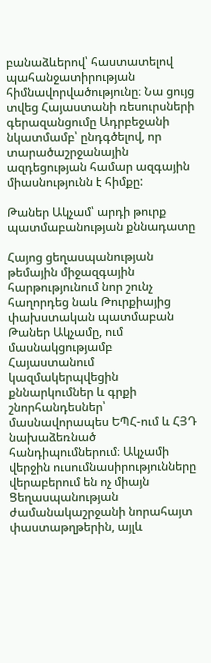բանաձևերով՝ հաստատելով պահանջատիրության հիմնավորվածությունը։ Նա ցույց տվեց Հայաստանի ռեսուրսների գերազանցումը Ադրբեջանի նկատմամբ՝ ընդգծելով, որ տարածաշրջանային ազդեցության համար ազգային միասնությունն է հիմքը:

Թաներ Ակչամ՝ արդի թուրք պատմաբանության քննադատը

Հայոց ցեղասպանության թեմային միջազգային հարթությունում նոր շունչ հաղորդեց նաև Թուրքիայից փախստական պատմաբան Թաներ Ակչամը, ում մասնակցությամբ Հայաստանում կազմակերպվեցին քննարկումներ և գրքի շնորհանդեսներ՝ մասնավորապես ԵՊՀ-ում և ՀՅԴ նախաձեռնած հանդիպումներում։ Ակչամի վերջին ուսումնասիրությունները վերաբերում են ոչ միայն Ցեղասպանության ժամանակաշրջանի նորահայտ փաստաթղթերին, այլև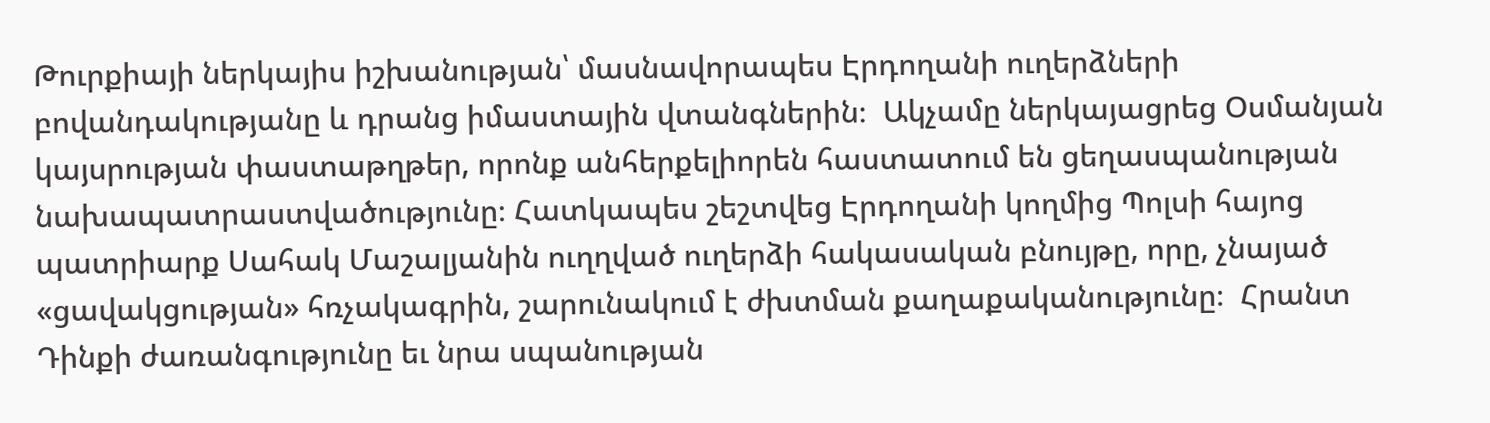Թուրքիայի ներկայիս իշխանության՝ մասնավորապես Էրդողանի ուղերձների բովանդակությանը և դրանց իմաստային վտանգներին։  Ակչամը ներկայացրեց Օսմանյան կայսրության փաստաթղթեր, որոնք անհերքելիորեն հաստատում են ցեղասպանության նախապատրաստվածությունը։ Հատկապես շեշտվեց Էրդողանի կողմից Պոլսի հայոց պատրիարք Սահակ Մաշալյանին ուղղված ուղերձի հակասական բնույթը, որը, չնայած «ցավակցության» հռչակագրին, շարունակում է ժխտման քաղաքականությունը։  Հրանտ Դինքի ժառանգությունը եւ նրա սպանության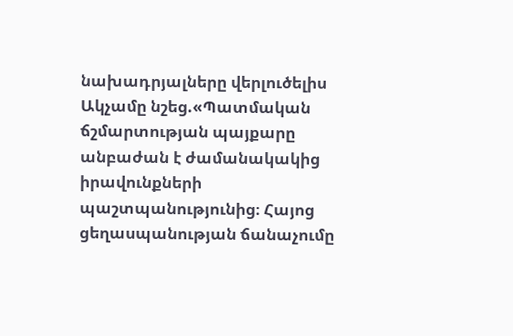նախադրյալները վերլուծելիս Ակչամը նշեց.«Պատմական ճշմարտության պայքարը անբաժան է ժամանակակից իրավունքների պաշտպանությունից։ Հայոց ցեղասպանության ճանաչումը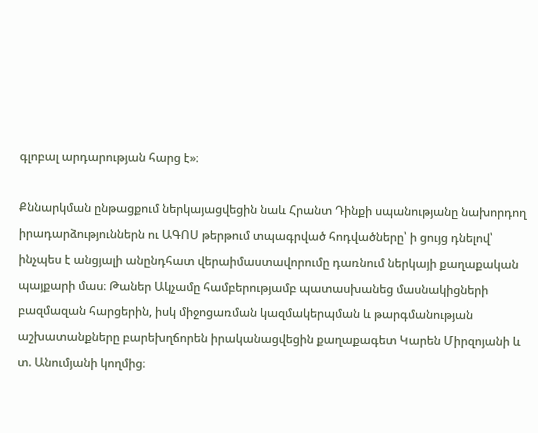գլոբալ արդարության հարց է»։

Քննարկման ընթացքում ներկայացվեցին նաև Հրանտ Դինքի սպանությանը նախորդող իրադարձություններն ու ԱԳՈՍ թերթում տպագրված հոդվածները՝ ի ցույց դնելով՝ ինչպես է անցյալի անընդհատ վերաիմաստավորումը դառնում ներկայի քաղաքական պայքարի մաս։ Թաներ Ակչամը համբերությամբ պատասխանեց մասնակիցների բազմազան հարցերին, իսկ միջոցառման կազմակերպման և թարգմանության աշխատանքները բարեխղճորեն իրականացվեցին քաղաքագետ Կարեն Միրզոյանի և տ. Անումյանի կողմից։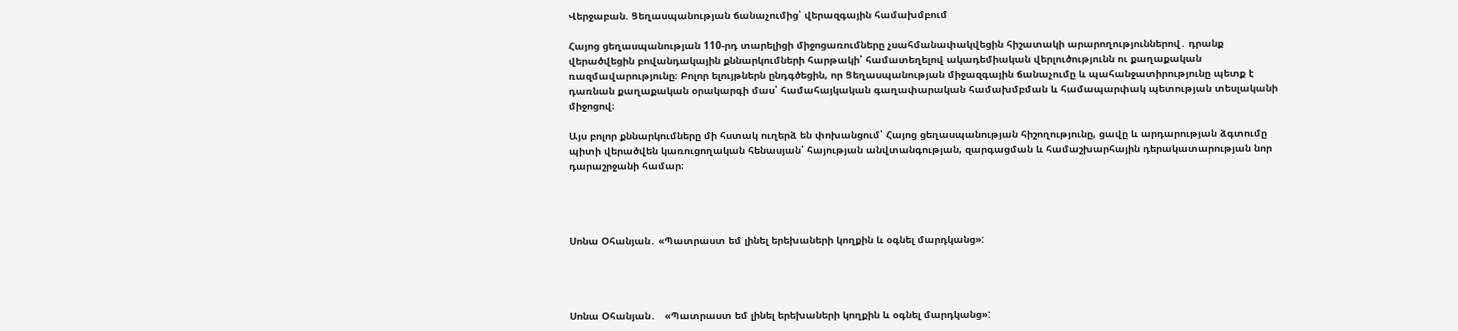Վերջաբան. Ցեղասպանության ճանաչումից՝ վերազգային համախմբում

Հայոց ցեղասպանության 110-րդ տարելիցի միջոցառումները չսահմանափակվեցին հիշատակի արարողություններով․ դրանք վերածվեցին բովանդակային քննարկումների հարթակի՝ համատեղելով ակադեմիական վերլուծությունն ու քաղաքական ռազմավարությունը։ Բոլոր ելույթներն ընդգծեցին, որ Ցեղասպանության միջազգային ճանաչումը և պահանջատիրությունը պետք է դառնան քաղաքական օրակարգի մաս՝ համահայկական գաղափարական համախմբման և համապարփակ պետության տեսլականի միջոցով։

Այս բոլոր քննարկումները մի հստակ ուղերձ են փոխանցում՝ Հայոց ցեղասպանության հիշողությունը, ցավը և արդարության ձգտումը պիտի վերածվեն կառուցողական հենասյան՝ հայության անվտանգության, զարգացման և համաշխարհային դերակատարության նոր դարաշրջանի համար։




Սոնա Օհանյան․ «Պատրաստ եմ լինել երեխաների կողքին և օգնել մարդկանց»:




Սոնա Օհանյան․   «Պատրաստ եմ լինել երեխաների կողքին և օգնել մարդկանց»: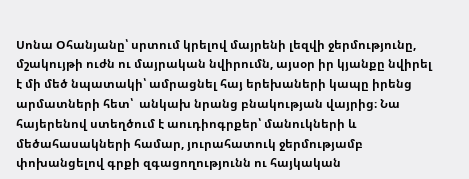Սոնա Օհանյանը՝ սրտում կրելով մայրենի լեզվի ջերմությունը, մշակույթի ուժն ու մայրական նվիրումն, այսօր իր կյանքը նվիրել է մի մեծ նպատակի՝ ամրացնել հայ երեխաների կապը իրենց արմատների հետ՝  անկախ նրանց բնակության վայրից։ Նա հայերենով ստեղծում է աուդիոգրքեր՝ մանուկների և մեծահասակների համար, յուրահատուկ ջերմությամբ փոխանցելով գրքի զգացողությունն ու հայկական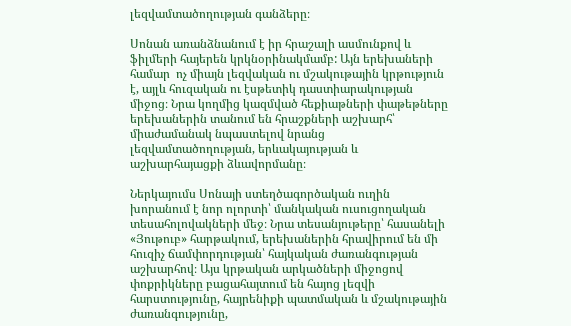լեզվամտածողության գանձերը։

Սոնան առանձնանում է իր հրաշալի ասմունքով և ֆիլմերի հայերեն կրկնօրինակմամբ: Այն երեխաների համար  ոչ միայն լեզվական ու մշակութային կրթություն է, այլև հուզական ու էսթետիկ դաստիարակության միջոց։ Նրա կողմից կազմված հեքիաթների փաթեթները երեխաներին տանում են հրաշքների աշխարհ՝ միաժամանակ նպաստելով նրանց լեզվամտածողության, երևակայության և աշխարհայացքի ձևավորմանը։

Ներկայումս Սոնայի ստեղծագործական ուղին խորանում է նոր ոլորտի՝ մանկական ուսուցողական տեսահոլովակների մեջ։ Նրա տեսանյութերը՝ հասանելի «Յութուբ» հարթակում, երեխաներին հրավիրում են մի հուզիչ ճամփորդության՝ հայկական ժառանգության աշխարհով։ Այս կրթական արկածների միջոցով փոքրիկները բացահայտում են հայոց լեզվի հարստությունը, հայրենիքի պատմական և մշակութային ժառանգությունը,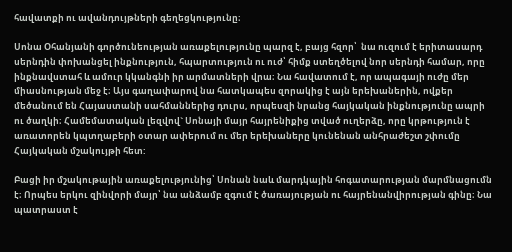հավատքի ու ավանդույթների գեղեցկությունը։

Սոնա Օհանյանի գործունեության առաքելությունը պարզ է, բայց հզոր՝  նա ուզում է երիտասարդ սերնդին փոխանցել ինքնություն, հպարտություն ու ուժ՝ հիմք ստեղծելով նոր սերնդի համար, որը ինքնավստահ և ամուր կկանգնի իր արմատների վրա։ Նա հավատում է, որ ապագայի ուժը մեր միասնության մեջ է։ Այս գաղափարով նա հատկապես զորակից է այն երեխաներին, ովքեր մեծանում են Հայաստանի սահմաններից դուրս, որպեսզի նրանց հայկական ինքնությունը ապրի ու ծաղկի։ Համեմատական լեզվով` Սոնայի մայր հայրենիքից տված ուղերձը, որը կրթություն է առատորեն կպտղաբերի օտար ափերում ու մեր երեխաները կունենան անհրաժեշտ շփումը Հայկական մշակույթի հետ:

Բացի իր մշակութային առաքելությունից՝ Սոնան նաև մարդկային հոգատարության մարմնացումն է։ Որպես երկու զինվորի մայր՝ նա անձամբ զգում է ծառայության ու հայրենանվիրության գինը։ Նա պատրաստ է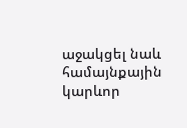աջակցել նաև համայնքային կարևոր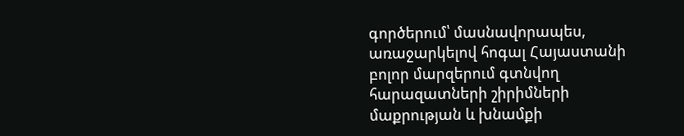գործերում՝ մասնավորապես, առաջարկելով հոգալ Հայաստանի բոլոր մարզերում գտնվող հարազատների շիրիմների մաքրության և խնամքի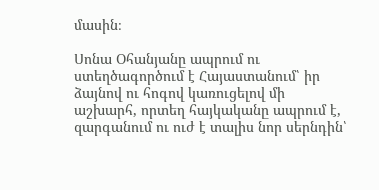մասին։

Սոնա Օհանյանը ապրում ու ստեղծագործում է Հայաստանում՝ իր ձայնով ու հոգով կառուցելով մի աշխարհ, որտեղ հայկականը ապրում է, զարգանում ու ուժ է տալիս նոր սերնդին՝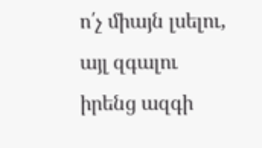ո՛չ միայն լսելու, այլ զգալու իրենց ազգի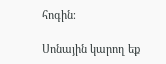հոգին։

Սոնային կարող եք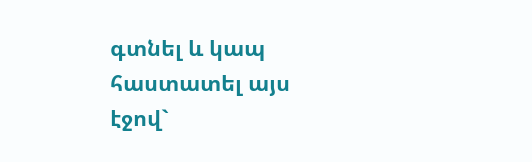գտնել և կապ  հաստատել այս էջով`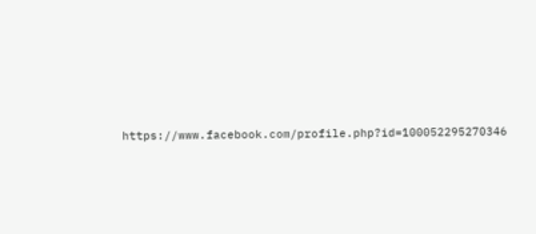https://www.facebook.com/profile.php?id=100052295270346